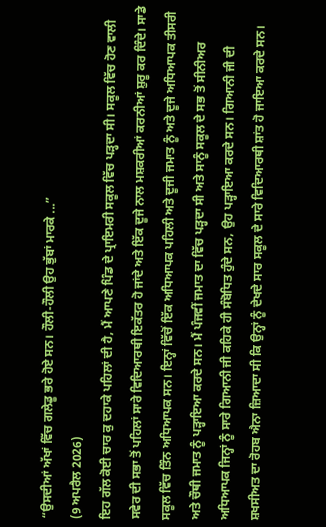“ਉਸਦੀਆਂ ਅੱਖਾਂ ਵਿੱਚ ਗਲੇਡੂ ਭਰੇ ਹੋਏ ਸਨ। ਹੌਲੀ-ਹੌਲੀ ਉਹ ਭੁੱਬਾਂ ਮਾਰਕੇ ...”
(9 ਅਪਰੈਲ 2026)
ਇਹ ਗੱਲ ਕੋਈ ਚਾਰ ਕੁ ਦਹਾਕੇ ਪਹਿਲਾਂ ਦੀ ਹੈ, ਮੈਂ ਆਪਣੇ ਪਿੰਡ ਦੇ ਪ੍ਰਾਇਮਰੀ ਸਕੂਲ ਵਿੱਚ ਪੜ੍ਹਦਾ ਸੀ। ਸਕੂਲ ਵਿੱਚ ਹੋਣ ਵਾਲੀ ਸਵੇਰ ਦੀ ਸਭਾ ਤੋਂ ਪਹਿਲਾਂ ਸਾਰੇ ਵਿਦਿਆਰਥੀ ਇਕੱਤਰ ਹੋ ਜਾਂਦੇ ਅਤੇ ਇੱਕ ਦੂਜੇ ਨਾਲ ਮਸ਼ਕਰੀਆਂ ਕਰਨੀਆਂ ਸ਼ੁਰੂ ਕਰ ਦਿੰਦੇ। ਸਾਡੇ ਸਕੂਲ ਵਿੱਚ ਤਿੰਨ ਅਧਿਆਪਕ ਸਨ। ਇਨ੍ਹਾਂ ਵਿੱਚੋਂ ਇੱਕ ਅਧਿਆਪਕ ਪਹਿਲੀ ਅਤੇ ਦੂਜੀ ਜਮਾਤ ਨੂੰ ਅਤੇ ਦੂਜੇ ਅਧਿਆਪਕ ਤੀਸਰੀ ਅਤੇ ਚੌਥੀ ਜਮਾਤ ਨੂੰ ਪੜ੍ਹਾਇਆ ਕਰਦੇ ਸਨ। ਮੈਂ ਪੰਜਵੀਂ ਜਮਾਤ ਦਾ ਵਿੱਚ ਪੜ੍ਹਦਾ ਸੀ ਅਤੇ ਸਾਨੂੰ ਸਕੂਲ ਦੇ ਸਭ ਤੋਂ ਸੀਨੀਅਰ ਅਧਿਆਪਕ ਜਿਨ੍ਹਾਂ ਨੂੰ ਸਾਰੇ ਗਿਆਨੀ ਜੀ ਕਹਿਕੇ ਹੀ ਸੰਬੋਧਿਤ ਹੁੰਦੇ ਸਨ, ਉਹ ਪੜ੍ਹਾਇਆ ਕਰਦੇ ਸਨ। ਗਿਆਨੀ ਜੀ ਦੀ ਸ਼ਖਸੀਅਤ ਦਾ ਰੋਹਬ ਐਨਾ ਜ਼ਿਆਦਾ ਸੀ ਕਿ ਉਨ੍ਹਾਂ ਨੂੰ ਦੇਖਦੇ ਸਾਰ ਸਕੂਲ ਦੇ ਸਾਰੇ ਵਿਦਿਆਰਥੀ ਸ਼ਾਂਤ ਹੋ ਜਾਇਆ ਕਰਦੇ ਸਨ।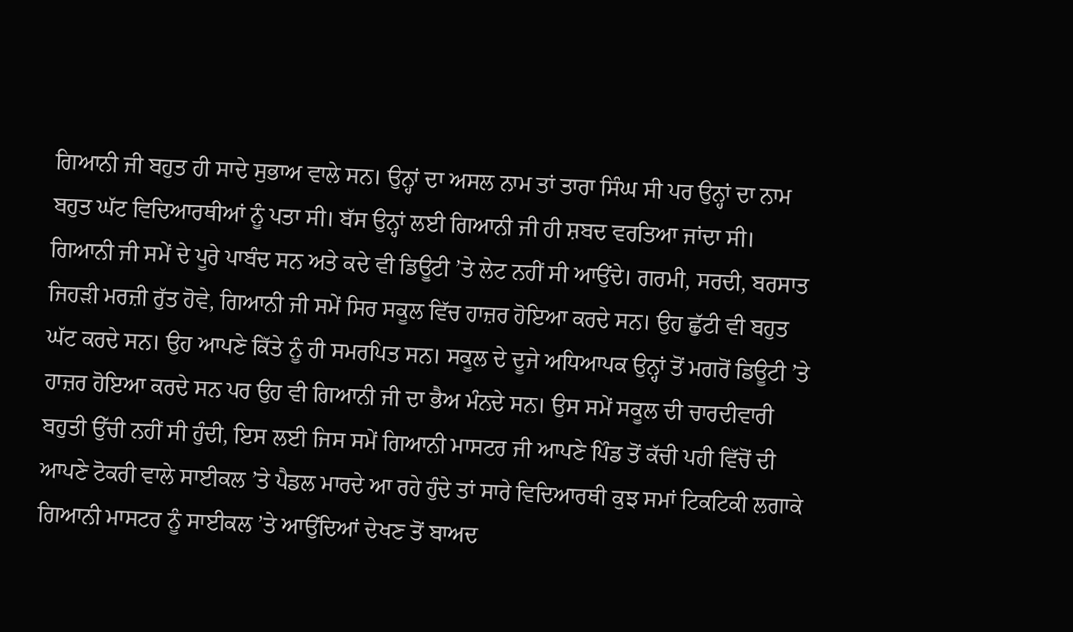ਗਿਆਨੀ ਜੀ ਬਹੁਤ ਹੀ ਸਾਦੇ ਸੁਭਾਅ ਵਾਲੇ ਸਨ। ਉਨ੍ਹਾਂ ਦਾ ਅਸਲ ਨਾਮ ਤਾਂ ਤਾਰਾ ਸਿੰਘ ਸੀ ਪਰ ਉਨ੍ਹਾਂ ਦਾ ਨਾਮ ਬਹੁਤ ਘੱਟ ਵਿਦਿਆਰਥੀਆਂ ਨੂੰ ਪਤਾ ਸੀ। ਬੱਸ ਉਨ੍ਹਾਂ ਲਈ ਗਿਆਨੀ ਜੀ ਹੀ ਸ਼ਬਦ ਵਰਤਿਆ ਜਾਂਦਾ ਸੀ।
ਗਿਆਨੀ ਜੀ ਸਮੇਂ ਦੇ ਪੂਰੇ ਪਾਬੰਦ ਸਨ ਅਤੇ ਕਦੇ ਵੀ ਡਿਊਟੀ ’ਤੇ ਲੇਟ ਨਹੀਂ ਸੀ ਆਉਂਦੇ। ਗਰਮੀ, ਸਰਦੀ, ਬਰਸਾਤ ਜਿਹੜੀ ਮਰਜ਼ੀ ਰੁੱਤ ਹੋਵੇ, ਗਿਆਨੀ ਜੀ ਸਮੇਂ ਸਿਰ ਸਕੂਲ ਵਿੱਚ ਹਾਜ਼ਰ ਹੋਇਆ ਕਰਦੇ ਸਨ। ਉਹ ਛੁੱਟੀ ਵੀ ਬਹੁਤ ਘੱਟ ਕਰਦੇ ਸਨ। ਉਹ ਆਪਣੇ ਕਿੱਤੇ ਨੂੰ ਹੀ ਸਮਰਪਿਤ ਸਨ। ਸਕੂਲ ਦੇ ਦੂਜੇ ਅਧਿਆਪਕ ਉਨ੍ਹਾਂ ਤੋਂ ਮਗਰੋਂ ਡਿਊਟੀ ’ਤੇ ਹਾਜ਼ਰ ਹੋਇਆ ਕਰਦੇ ਸਨ ਪਰ ਉਹ ਵੀ ਗਿਆਨੀ ਜੀ ਦਾ ਭੈਅ ਮੰਨਦੇ ਸਨ। ਉਸ ਸਮੇਂ ਸਕੂਲ ਦੀ ਚਾਰਦੀਵਾਰੀ ਬਹੁਤੀ ਉੱਚੀ ਨਹੀਂ ਸੀ ਹੁੰਦੀ, ਇਸ ਲਈ ਜਿਸ ਸਮੇਂ ਗਿਆਨੀ ਮਾਸਟਰ ਜੀ ਆਪਣੇ ਪਿੰਡ ਤੋਂ ਕੱਚੀ ਪਹੀ ਵਿੱਚੋਂ ਦੀ ਆਪਣੇ ਟੋਕਰੀ ਵਾਲੇ ਸਾਈਕਲ ’ਤੇ ਪੈਡਲ ਮਾਰਦੇ ਆ ਰਹੇ ਹੁੰਦੇ ਤਾਂ ਸਾਰੇ ਵਿਦਿਆਰਥੀ ਕੁਝ ਸਮਾਂ ਟਿਕਟਿਕੀ ਲਗਾਕੇ ਗਿਆਨੀ ਮਾਸਟਰ ਨੂੰ ਸਾਈਕਲ ’ਤੇ ਆਉਂਦਿਆਂ ਦੇਖਣ ਤੋਂ ਬਾਅਦ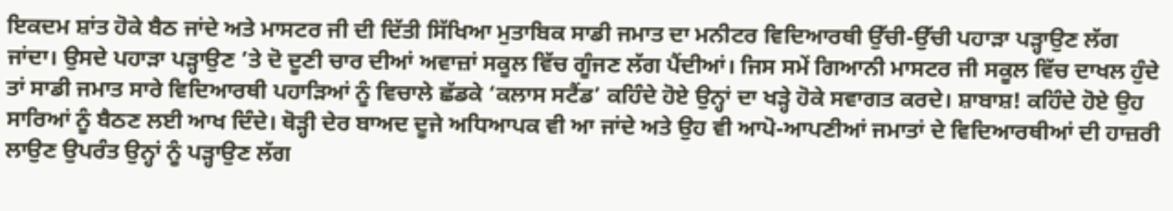ਇਕਦਮ ਸ਼ਾਂਤ ਹੋਕੇ ਬੈਠ ਜਾਂਦੇ ਅਤੇ ਮਾਸਟਰ ਜੀ ਦੀ ਦਿੱਤੀ ਸਿੱਖਿਆ ਮੁਤਾਬਿਕ ਸਾਡੀ ਜਮਾਤ ਦਾ ਮਨੀਟਰ ਵਿਦਿਆਰਥੀ ਉੱਚੀ-ਉੱਚੀ ਪਹਾੜਾ ਪੜ੍ਹਾਉਣ ਲੱਗ ਜਾਂਦਾ। ਉਸਦੇ ਪਹਾੜਾ ਪੜ੍ਹਾਉਣ ’ਤੇ ਦੋ ਦੂਣੀ ਚਾਰ ਦੀਆਂ ਅਵਾਜ਼ਾਂ ਸਕੂਲ ਵਿੱਚ ਗੂੰਜਣ ਲੱਗ ਪੈਂਦੀਆਂ। ਜਿਸ ਸਮੇਂ ਗਿਆਨੀ ਮਾਸਟਰ ਜੀ ਸਕੂਲ ਵਿੱਚ ਦਾਖਲ ਹੁੰਦੇ ਤਾਂ ਸਾਡੀ ਜਮਾਤ ਸਾਰੇ ਵਿਦਿਆਰਥੀ ਪਹਾੜਿਆਂ ਨੂੰ ਵਿਚਾਲੇ ਛੱਡਕੇ ‘ਕਲਾਸ ਸਟੈਂਡ’ ਕਹਿੰਦੇ ਹੋਏ ਉਨ੍ਹਾਂ ਦਾ ਖੜ੍ਹੇ ਹੋਕੇ ਸਵਾਗਤ ਕਰਦੇ। ਸ਼ਾਬਾਸ਼! ਕਹਿੰਦੇ ਹੋਏ ਉਹ ਸਾਰਿਆਂ ਨੂੰ ਬੈਠਣ ਲਈ ਆਖ ਦਿੰਦੇ। ਥੋੜ੍ਹੀ ਦੇਰ ਬਾਅਦ ਦੂਜੇ ਅਧਿਆਪਕ ਵੀ ਆ ਜਾਂਦੇ ਅਤੇ ਉਹ ਵੀ ਆਪੋ-ਆਪਣੀਆਂ ਜਮਾਤਾਂ ਦੇ ਵਿਦਿਆਰਥੀਆਂ ਦੀ ਹਾਜ਼ਰੀ ਲਾਉਣ ਉਪਰੰਤ ਉਨ੍ਹਾਂ ਨੂੰ ਪੜ੍ਹਾਉਣ ਲੱਗ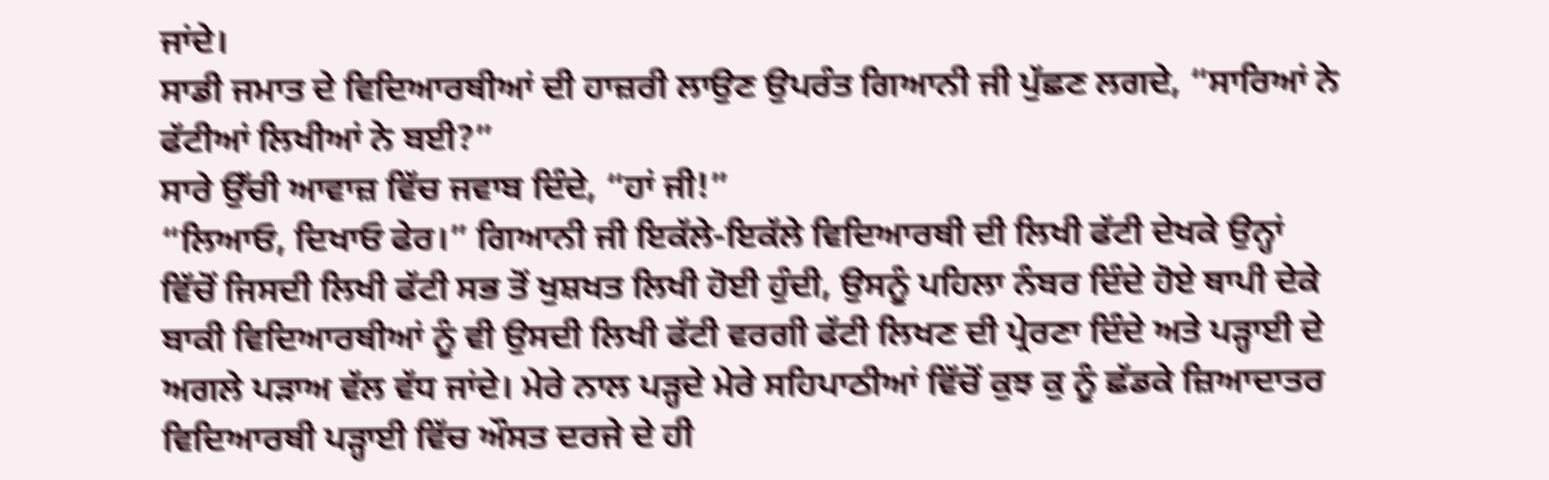ਜਾਂਦੇ।
ਸਾਡੀ ਜਮਾਤ ਦੇ ਵਿਦਿਆਰਥੀਆਂ ਦੀ ਹਾਜ਼ਰੀ ਲਾਉਣ ਉਪਰੰਤ ਗਿਆਨੀ ਜੀ ਪੁੱਛਣ ਲਗਦੇ, “ਸਾਰਿਆਂ ਨੇ ਫੱਟੀਆਂ ਲਿਖੀਆਂ ਨੇ ਬਈ?”
ਸਾਰੇ ਉੱਚੀ ਆਵਾਜ਼ ਵਿੱਚ ਜਵਾਬ ਦਿੰਦੇ, “ਹਾਂ ਜੀ!”
“ਲਿਆਓ, ਦਿਖਾਓ ਫੇਰ।” ਗਿਆਨੀ ਜੀ ਇਕੱਲੇ-ਇਕੱਲੇ ਵਿਦਿਆਰਥੀ ਦੀ ਲਿਖੀ ਫੱਟੀ ਦੇਖਕੇ ਉਨ੍ਹਾਂ ਵਿੱਚੋਂ ਜਿਸਦੀ ਲਿਖੀ ਫੱਟੀ ਸਭ ਤੋਂ ਖੁਸ਼ਖਤ ਲਿਖੀ ਹੋਈ ਹੁੰਦੀ, ਉਸਨੂੰ ਪਹਿਲਾ ਨੰਬਰ ਦਿੰਦੇ ਹੋਏ ਥਾਪੀ ਦੇਕੇ ਬਾਕੀ ਵਿਦਿਆਰਥੀਆਂ ਨੂੰ ਵੀ ਉਸਦੀ ਲਿਖੀ ਫੱਟੀ ਵਰਗੀ ਫੱਟੀ ਲਿਖਣ ਦੀ ਪ੍ਰੇਰਣਾ ਦਿੰਦੇ ਅਤੇ ਪੜ੍ਹਾਈ ਦੇ ਅਗਲੇ ਪੜਾਅ ਵੱਲ ਵੱਧ ਜਾਂਦੇ। ਮੇਰੇ ਨਾਲ ਪੜ੍ਹਦੇ ਮੇਰੇ ਸਹਿਪਾਠੀਆਂ ਵਿੱਚੋਂ ਕੁਝ ਕੁ ਨੂੰ ਛੱਡਕੇ ਜ਼ਿਆਦਾਤਰ ਵਿਦਿਆਰਥੀ ਪੜ੍ਹਾਈ ਵਿੱਚ ਔਸਤ ਦਰਜੇ ਦੇ ਹੀ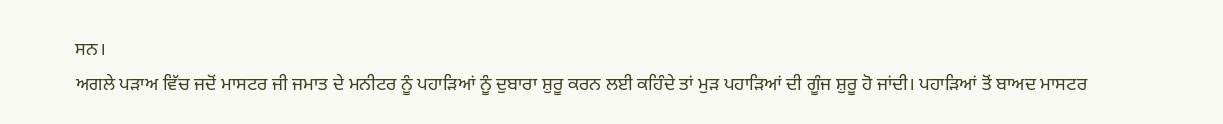ਸਨ।
ਅਗਲੇ ਪੜਾਅ ਵਿੱਚ ਜਦੋਂ ਮਾਸਟਰ ਜੀ ਜਮਾਤ ਦੇ ਮਨੀਟਰ ਨੂੰ ਪਹਾੜਿਆਂ ਨੂੰ ਦੁਬਾਰਾ ਸ਼ੁਰੂ ਕਰਨ ਲਈ ਕਹਿੰਦੇ ਤਾਂ ਮੁੜ ਪਹਾੜਿਆਂ ਦੀ ਗੂੰਜ ਸ਼ੁਰੂ ਹੋ ਜਾਂਦੀ। ਪਹਾੜਿਆਂ ਤੋਂ ਬਾਅਦ ਮਾਸਟਰ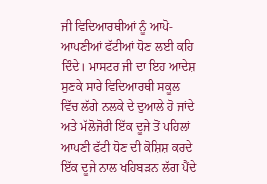ਜੀ ਵਿਦਿਆਰਥੀਆਂ ਨੂੰ ਆਪੋ-ਆਪਣੀਆਂ ਫੱਟੀਆਂ ਧੋਣ ਲਈ ਕਹਿ ਦਿੰਦੇ। ਮਾਸਟਰ ਜੀ ਦਾ ਇਹ ਆਦੇਸ਼ ਸੁਣਕੇ ਸਾਰੇ ਵਿਦਿਆਰਥੀ ਸਕੂਲ ਵਿੱਚ ਲੱਗੇ ਨਲਕੇ ਦੇ ਦੁਆਲੇ ਹੋ ਜਾਂਦੇ ਅਤੇ ਮੱਲੋਜੋਰੀ ਇੱਕ ਦੂਜੇ ਤੋਂ ਪਹਿਲਾਂ ਆਪਣੀ ਫੱਟੀ ਧੋਣ ਦੀ ਕੋਸ਼ਿਸ਼ ਕਰਦੇ ਇੱਕ ਦੂਜੇ ਨਾਲ ਖਹਿਬੜਨ ਲੱਗ ਪੈਂਦੇ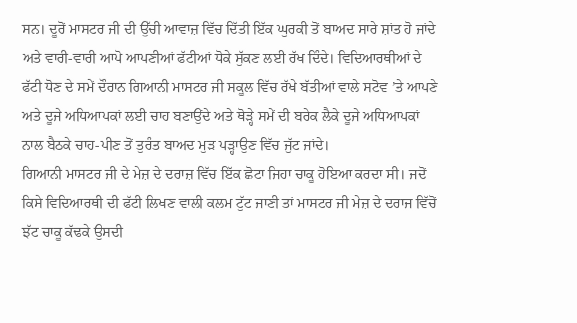ਸਨ। ਦੂਰੋਂ ਮਾਸਟਰ ਜੀ ਦੀ ਉੱਚੀ ਆਵਾਜ਼ ਵਿੱਚ ਦਿੱਤੀ ਇੱਕ ਘੁਰਕੀ ਤੋਂ ਬਾਅਦ ਸਾਰੇ ਸ਼ਾਂਤ ਹੋ ਜਾਂਦੇ ਅਤੇ ਵਾਰੀ-ਵਾਰੀ ਆਪੋ ਆਪਣੀਆਂ ਫੱਟੀਆਂ ਧੋਕੇ ਸੁੱਕਣ ਲਈ ਰੱਖ ਦਿੰਦੇ। ਵਿਦਿਆਰਥੀਆਂ ਦੇ ਫੱਟੀ ਧੋਣ ਦੇ ਸਮੇਂ ਦੌਰਾਨ ਗਿਆਨੀ ਮਾਸਟਰ ਜੀ ਸਕੂਲ ਵਿੱਚ ਰੱਖੇ ਬੱਤੀਆਂ ਵਾਲੇ ਸਟੋਵ ’ਤੇ ਆਪਣੇ ਅਤੇ ਦੂਜੇ ਅਧਿਆਪਕਾਂ ਲਈ ਚਾਹ ਬਣਾਉਂਦੇ ਅਤੇ ਥੋੜ੍ਹੇ ਸਮੇਂ ਦੀ ਬਰੇਕ ਲੈਕੇ ਦੂਜੇ ਅਧਿਆਪਕਾਂ ਨਾਲ ਬੈਠਕੇ ਚਾਹ-ਪੀਣ ਤੋਂ ਤੁਰੰਤ ਬਾਅਦ ਮੁੜ ਪੜ੍ਹਾਉਣ ਵਿੱਚ ਜੁੱਟ ਜਾਂਦੇ।
ਗਿਆਨੀ ਮਾਸਟਰ ਜੀ ਦੇ ਮੇਜ਼ ਦੇ ਦਰਾਜ਼ ਵਿੱਚ ਇੱਕ ਛੋਟਾ ਜਿਹਾ ਚਾਕੂ ਹੋਇਆ ਕਰਦਾ ਸੀ। ਜਦੋਂ ਕਿਸੇ ਵਿਦਿਆਰਥੀ ਦੀ ਫੱਟੀ ਲਿਖਣ ਵਾਲੀ ਕਲਮ ਟੁੱਟ ਜਾਣੀ ਤਾਂ ਮਾਸਟਰ ਜੀ ਮੇਜ਼ ਦੇ ਦਰਾਜ ਵਿੱਚੋਂ ਝੱਟ ਚਾਕੂ ਕੱਢਕੇ ਉਸਦੀ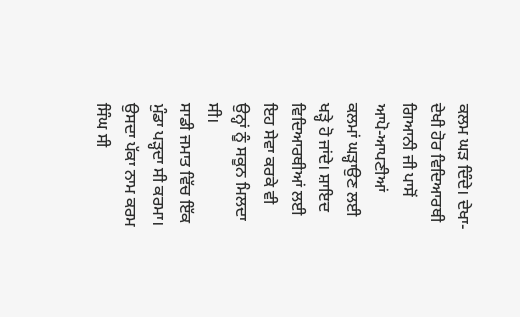ਕਲਮ ਘੜ ਦਿੰਦੇ। ਦੇਖਾ-ਦੇਖੀ ਹੋਰ ਵਿਦਿਆਰਥੀ ਗਿਆਨੀ ਜੀ ਪਾਸੋਂ ਆਪੋ-ਆਪਣੀਆਂ ਕਲਮਾਂ ਘੜ੍ਹਾਉਣ ਲਈ ਖੜ੍ਹੇ ਹੋ ਜਾਂਦੇ। ਸ਼ਾਇਦ ਵਿਦਿਆਰਥੀਆਂ ਲਈ ਇਹ ਸੇਵਾ ਕਰਕੇ ਵੀ ਉਨ੍ਹਾਂ ਨੂੰ ਸਕੂਨ ਮਿਲਦਾ ਸੀ।
ਸਾਡੀ ਜਮਾਤ ਵਿੱਚ ਇੱਕ ਮੁੰਡਾ ਪੜ੍ਹਦਾ ਸੀ ਕਰਮਾ। ਉਸਦਾ ਪੱਕਾ ਨਾਮ ਕਰਮ ਸਿੰਘ ਸੀ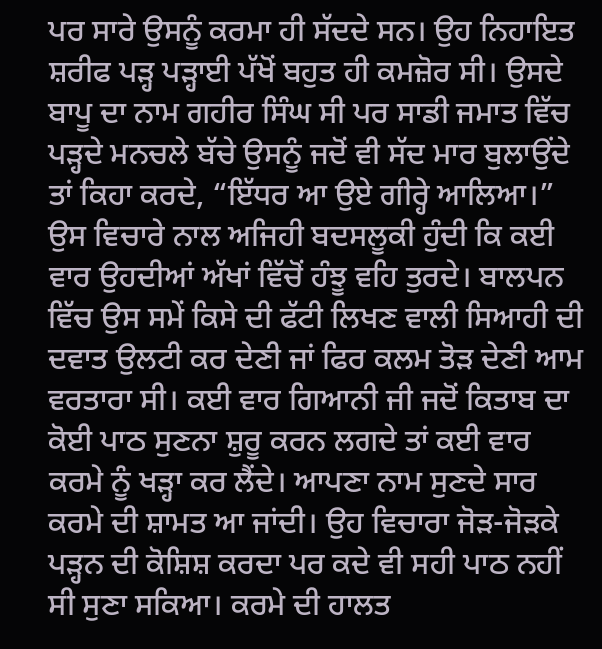ਪਰ ਸਾਰੇ ਉਸਨੂੰ ਕਰਮਾ ਹੀ ਸੱਦਦੇ ਸਨ। ਉਹ ਨਿਹਾਇਤ ਸ਼ਰੀਫ ਪੜ੍ਹ ਪੜ੍ਹਾਈ ਪੱਖੋਂ ਬਹੁਤ ਹੀ ਕਮਜ਼ੋਰ ਸੀ। ਉਸਦੇ ਬਾਪੂ ਦਾ ਨਾਮ ਗਹੀਰ ਸਿੰਘ ਸੀ ਪਰ ਸਾਡੀ ਜਮਾਤ ਵਿੱਚ ਪੜ੍ਹਦੇ ਮਨਚਲੇ ਬੱਚੇ ਉਸਨੂੰ ਜਦੋਂ ਵੀ ਸੱਦ ਮਾਰ ਬੁਲਾਉਂਦੇ ਤਾਂ ਕਿਹਾ ਕਰਦੇ, “ਇੱਧਰ ਆ ਉਏ ਗੀਰ੍ਹੇ ਆਲਿਆ।” ਉਸ ਵਿਚਾਰੇ ਨਾਲ ਅਜਿਹੀ ਬਦਸਲੂਕੀ ਹੁੰਦੀ ਕਿ ਕਈ ਵਾਰ ਉਹਦੀਆਂ ਅੱਖਾਂ ਵਿੱਚੋਂ ਹੰਝੂ ਵਹਿ ਤੁਰਦੇ। ਬਾਲਪਨ ਵਿੱਚ ਉਸ ਸਮੇਂ ਕਿਸੇ ਦੀ ਫੱਟੀ ਲਿਖਣ ਵਾਲੀ ਸਿਆਹੀ ਦੀ ਦਵਾਤ ਉਲਟੀ ਕਰ ਦੇਣੀ ਜਾਂ ਫਿਰ ਕਲਮ ਤੋੜ ਦੇਣੀ ਆਮ ਵਰਤਾਰਾ ਸੀ। ਕਈ ਵਾਰ ਗਿਆਨੀ ਜੀ ਜਦੋਂ ਕਿਤਾਬ ਦਾ ਕੋਈ ਪਾਠ ਸੁਣਨਾ ਸ਼ੁਰੂ ਕਰਨ ਲਗਦੇ ਤਾਂ ਕਈ ਵਾਰ ਕਰਮੇ ਨੂੰ ਖੜ੍ਹਾ ਕਰ ਲੈਂਦੇ। ਆਪਣਾ ਨਾਮ ਸੁਣਦੇ ਸਾਰ ਕਰਮੇ ਦੀ ਸ਼ਾਮਤ ਆ ਜਾਂਦੀ। ਉਹ ਵਿਚਾਰਾ ਜੋੜ-ਜੋੜਕੇ ਪੜ੍ਹਨ ਦੀ ਕੋਸ਼ਿਸ਼ ਕਰਦਾ ਪਰ ਕਦੇ ਵੀ ਸਹੀ ਪਾਠ ਨਹੀਂ ਸੀ ਸੁਣਾ ਸਕਿਆ। ਕਰਮੇ ਦੀ ਹਾਲਤ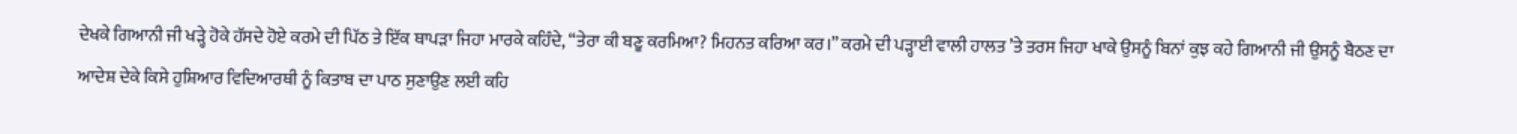ਦੇਖਕੇ ਗਿਆਨੀ ਜੀ ਖੜ੍ਹੇ ਹੋਕੇ ਹੱਸਦੇ ਹੋਏ ਕਰਮੇ ਦੀ ਪਿੱਠ ਤੇ ਇੱਕ ਥਾਪੜਾ ਜਿਹਾ ਮਾਰਕੇ ਕਹਿੰਦੇ, “ਤੇਰਾ ਕੀ ਬਣੂ ਕਰਮਿਆ? ਮਿਹਨਤ ਕਰਿਆ ਕਰ।” ਕਰਮੇ ਦੀ ਪੜ੍ਹਾਈ ਵਾਲੀ ਹਾਲਤ ’ਤੇ ਤਰਸ ਜਿਹਾ ਖਾਕੇ ਉਸਨੂੰ ਬਿਨਾਂ ਕੁਝ ਕਹੇ ਗਿਆਨੀ ਜੀ ਉਸਨੂੰ ਬੈਠਣ ਦਾ ਆਦੇਸ਼ ਦੇਕੇ ਕਿਸੇ ਹੁਸ਼ਿਆਰ ਵਿਦਿਆਰਥੀ ਨੂੰ ਕਿਤਾਬ ਦਾ ਪਾਠ ਸੁਣਾਉਣ ਲਈ ਕਹਿ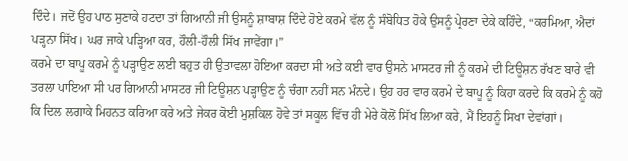ਦਿੰਦੇ। ਜਦੋਂ ਉਹ ਪਾਠ ਸੁਣਾਕੇ ਹਟਦਾ ਤਾਂ ਗਿਆਨੀ ਜੀ ਉਸਨੂੰ ਸ਼ਾਬਾਸ਼ ਦਿੰਦੇ ਹੋਏ ਕਰਮੇ ਵੱਲ ਨੂੰ ਸੰਬੋਧਿਤ ਹੋਕੇ ਉਸਨੂੰ ਪ੍ਰੇਰਣਾ ਦੇਕੇ ਕਹਿੰਦੇ, “ਕਰਮਿਆ, ਐਦਾਂ ਪੜ੍ਹਨਾ ਸਿੱਖ। ਘਰ ਜਾਕੇ ਪੜ੍ਹਿਆ ਕਰ, ਹੌਲੀ-ਹੌਲੀ ਸਿੱਖ ਜਾਵੇਂਗਾ।”
ਕਰਮੇ ਦਾ ਬਾਪੂ ਕਰਮੇ ਨੂੰ ਪੜ੍ਹਾਉਣ ਲਈ ਬਹੁਤ ਹੀ ਉਤਾਵਲਾ ਹੋਇਆ ਕਰਦਾ ਸੀ ਅਤੇ ਕਈ ਵਾਰ ਉਸਨੇ ਮਾਸਟਰ ਜੀ ਨੂੰ ਕਰਮੇ ਦੀ ਟਿਊਸ਼ਨ ਰੱਖਣ ਬਾਰੇ ਵੀ ਤਰਲਾ ਪਾਇਆ ਸੀ ਪਰ ਗਿਆਨੀ ਮਾਸਟਰ ਜੀ ਟਿਊਸ਼ਨ ਪੜ੍ਹਾਉਣ ਨੂੰ ਚੰਗਾ ਨਹੀਂ ਸਨ ਮੰਨਦੇ। ਉਹ ਹਰ ਵਾਰ ਕਰਮੇ ਦੇ ਬਾਪੂ ਨੂੰ ਕਿਹਾ ਕਰਦੇ ਕਿ ਕਰਮੇ ਨੂੰ ਕਹੋ ਕਿ ਦਿਲ ਲਗਾਕੇ ਮਿਹਨਤ ਕਰਿਆ ਕਰੇ ਅਤੇ ਜੇਕਰ ਕੋਈ ਮੁਸ਼ਕਿਲ ਹੋਵੇ ਤਾਂ ਸਕੂਲ ਵਿੱਚ ਹੀ ਮੇਰੇ ਕੋਲੋਂ ਸਿੱਖ ਲਿਆ ਕਰੇ, ਮੈਂ ਇਹਨੂੰ ਸਿਖਾ ਦੇਵਾਂਗਾਂ।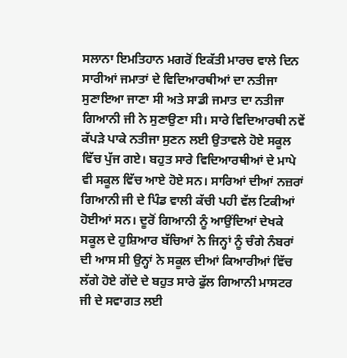ਸਲਾਨਾ ਇਮਤਿਹਾਨ ਮਗਰੋਂ ਇਕੱਤੀ ਮਾਰਚ ਵਾਲੇ ਦਿਨ ਸਾਰੀਆਂ ਜਮਾਤਾਂ ਦੇ ਵਿਦਿਆਰਥੀਆਂ ਦਾ ਨਤੀਜਾ ਸੁਣਾਇਆ ਜਾਣਾ ਸੀ ਅਤੇ ਸਾਡੀ ਜਮਾਤ ਦਾ ਨਤੀਜਾ ਗਿਆਨੀ ਜੀ ਨੇ ਸੁਣਾਉਣਾ ਸੀ। ਸਾਰੇ ਵਿਦਿਆਰਥੀ ਨਵੇਂ ਕੱਪੜੇ ਪਾਕੇ ਨਤੀਜਾ ਸੁਣਨ ਲਈ ਉਤਾਵਲੇ ਹੋਏ ਸਕੂਲ ਵਿੱਚ ਪੁੱਜ ਗਏ। ਬਹੁਤ ਸਾਰੇ ਵਿਦਿਆਰਥੀਆਂ ਦੇ ਮਾਪੇ ਵੀ ਸਕੂਲ ਵਿੱਚ ਆਏ ਹੋਏ ਸਨ। ਸਾਰਿਆਂ ਦੀਆਂ ਨਜ਼ਰਾਂ ਗਿਆਨੀ ਜੀ ਦੇ ਪਿੰਡ ਵਾਲੀ ਕੱਚੀ ਪਹੀ ਵੱਲ ਟਿਕੀਆਂ ਹੋਈਆਂ ਸਨ। ਦੂਰੋਂ ਗਿਆਨੀ ਨੂੰ ਆਉਂਦਿਆਂ ਦੇਖਕੇ ਸਕੂਲ ਦੇ ਹੁਸ਼ਿਆਰ ਬੱਚਿਆਂ ਨੇ ਜਿਨ੍ਹਾਂ ਨੂੰ ਚੰਗੇ ਨੰਬਰਾਂ ਦੀ ਆਸ ਸੀ ਉਨ੍ਹਾਂ ਨੇ ਸਕੂਲ ਦੀਆਂ ਕਿਆਰੀਆਂ ਵਿੱਚ ਲੱਗੇ ਹੋਏ ਗੇਂਦੇ ਦੇ ਬਹੁਤ ਸਾਰੇ ਫੁੱਲ ਗਿਆਨੀ ਮਾਸਟਰ ਜੀ ਦੇ ਸਵਾਗਤ ਲਈ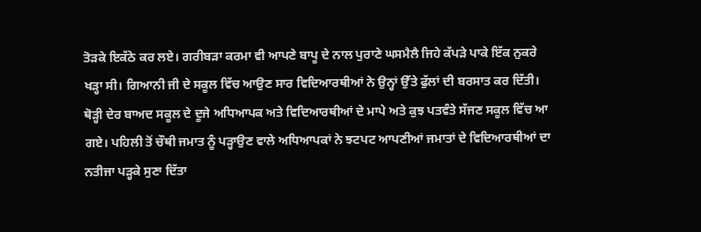ਤੋੜਕੇ ਇਕੱਠੇ ਕਰ ਲਏ। ਗਰੀਬੜਾ ਕਰਮਾ ਵੀ ਆਪਣੇ ਬਾਪੂ ਦੇ ਨਾਲ ਪੁਰਾਣੇ ਘਸਮੈਲੈ ਜਿਹੇ ਕੱਪੜੇ ਪਾਕੇ ਇੱਕ ਨੁਕਰੇ ਖੜ੍ਹਾ ਸੀ। ਗਿਆਨੀ ਜੀ ਦੇ ਸਕੂਲ ਵਿੱਚ ਆਉਣ ਸਾਰ ਵਿਦਿਆਰਥੀਆਂ ਨੇ ਉਨ੍ਹਾਂ ਉੱਤੇ ਫੁੱਲਾਂ ਦੀ ਬਰਸਾਤ ਕਰ ਦਿੱਤੀ। ਥੋੜ੍ਹੀ ਦੇਰ ਬਾਅਦ ਸਕੂਲ ਦੇ ਦੂਜੇ ਅਧਿਆਪਕ ਅਤੇ ਵਿਦਿਆਰਥੀਆਂ ਦੇ ਮਾਪੇ ਅਤੇ ਕੁਝ ਪਤਵੰਤੇ ਸੱਜਣ ਸਕੂਲ ਵਿੱਚ ਆ ਗਏ। ਪਹਿਲੀ ਤੋਂ ਚੌਥੀ ਜਮਾਤ ਨੂੰ ਪੜ੍ਹਾਉਣ ਵਾਲੇ ਅਧਿਆਪਕਾਂ ਨੇ ਝਟਪਟ ਆਪਣੀਆਂ ਜਮਾਤਾਂ ਦੇ ਵਿਦਿਆਰਥੀਆਂ ਦਾ ਨਤੀਜਾ ਪੜ੍ਹਕੇ ਸੁਣਾ ਦਿੱਤਾ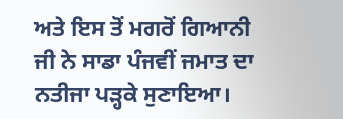ਅਤੇ ਇਸ ਤੋਂ ਮਗਰੋਂ ਗਿਆਨੀ ਜੀ ਨੇ ਸਾਡਾ ਪੰਜਵੀਂ ਜਮਾਤ ਦਾ ਨਤੀਜਾ ਪੜ੍ਹਕੇ ਸੁਣਾਇਆ।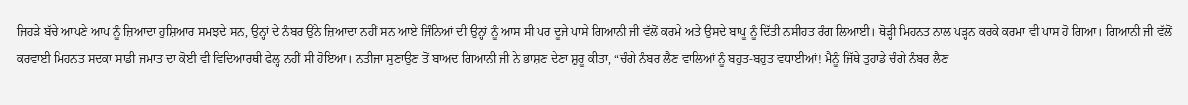ਜਿਹੜੇ ਬੱਚੇ ਆਪਣੇ ਆਪ ਨੂੰ ਜ਼ਿਆਦਾ ਹੁਸ਼ਿਆਰ ਸਮਝਦੇ ਸਨ, ਉਨ੍ਹਾਂ ਦੇ ਨੰਬਰ ਉਂਨੇ ਜ਼ਿਆਦਾ ਨਹੀਂ ਸਨ ਆਏ ਜਿੰਨਿਆਂ ਦੀ ਉਨ੍ਹਾਂ ਨੂੰ ਆਸ ਸੀ ਪਰ ਦੂਜੇ ਪਾਸੇ ਗਿਆਨੀ ਜੀ ਵੱਲੋਂ ਕਰਮੇ ਅਤੇ ਉਸਦੇ ਬਾਪੂ ਨੂੰ ਦਿੱਤੀ ਨਸੀਹਤ ਰੰਗ ਲਿਆਈ। ਥੋੜ੍ਹੀ ਮਿਹਨਤ ਨਾਲ ਪੜ੍ਹਨ ਕਰਕੇ ਕਰਮਾ ਵੀ ਪਾਸ ਹੋ ਗਿਆ। ਗਿਆਨੀ ਜੀ ਵੱਲੋਂ ਕਰਵਾਈ ਮਿਹਨਤ ਸਦਕਾ ਸਾਡੀ ਜਮਾਤ ਦਾ ਕੋਈ ਵੀ ਵਿਦਿਆਰਥੀ ਫੇਲ੍ਹ ਨਹੀਂ ਸੀ ਹੋਇਆ। ਨਤੀਜਾ ਸੁਣਾਉਣ ਤੋਂ ਬਾਅਦ ਗਿਆਨੀ ਜੀ ਨੇ ਭਾਸ਼ਣ ਦੇਣਾ ਸ਼ੁਰੂ ਕੀਤਾ, “ਚੰਗੇ ਨੰਬਰ ਲੈਣ ਵਾਲਿਆਂ ਨੂੰ ਬਹੁਤ-ਬਹੁਤ ਵਧਾਈਆਂ! ਮੈਨੂੰ ਜਿੱਥੇ ਤੁਹਾਡੇ ਚੰਗੇ ਨੰਬਰ ਲੈਣ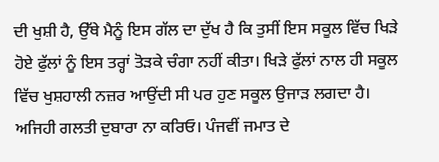ਦੀ ਖੁਸ਼ੀ ਹੈ, ਉੱਥੇ ਮੈਨੂੰ ਇਸ ਗੱਲ ਦਾ ਦੁੱਖ ਹੈ ਕਿ ਤੁਸੀਂ ਇਸ ਸਕੂਲ ਵਿੱਚ ਖਿੜੇ ਹੋਏ ਫੁੱਲਾਂ ਨੂੰ ਇਸ ਤਰ੍ਹਾਂ ਤੋੜਕੇ ਚੰਗਾ ਨਹੀਂ ਕੀਤਾ। ਖਿੜੇ ਫੁੱਲਾਂ ਨਾਲ ਹੀ ਸਕੂਲ ਵਿੱਚ ਖੁਸ਼ਹਾਲੀ ਨਜ਼ਰ ਆਉਂਦੀ ਸੀ ਪਰ ਹੁਣ ਸਕੂਲ ਉਜਾੜ ਲਗਦਾ ਹੈ। ਅਜਿਹੀ ਗਲਤੀ ਦੁਬਾਰਾ ਨਾ ਕਰਿਓ। ਪੰਜਵੀਂ ਜਮਾਤ ਦੇ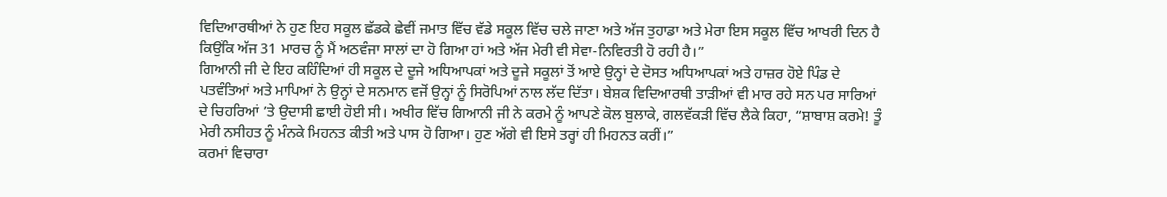ਵਿਦਿਆਰਥੀਆਂ ਨੇ ਹੁਣ ਇਹ ਸਕੂਲ ਛੱਡਕੇ ਛੇਵੀਂ ਜਮਾਤ ਵਿੱਚ ਵੱਡੇ ਸਕੂਲ ਵਿੱਚ ਚਲੇ ਜਾਣਾ ਅਤੇ ਅੱਜ ਤੁਹਾਡਾ ਅਤੇ ਮੇਰਾ ਇਸ ਸਕੂਲ ਵਿੱਚ ਆਖਰੀ ਦਿਨ ਹੈ ਕਿਉਂਕਿ ਅੱਜ 31 ਮਾਰਚ ਨੂੰ ਮੈਂ ਅਠਵੰਜਾ ਸਾਲਾਂ ਦਾ ਹੋ ਗਿਆ ਹਾਂ ਅਤੇ ਅੱਜ ਮੇਰੀ ਵੀ ਸੇਵਾ-ਨਿਵਿਰਤੀ ਹੋ ਰਹੀ ਹੈ।”
ਗਿਆਨੀ ਜੀ ਦੇ ਇਹ ਕਹਿੰਦਿਆਂ ਹੀ ਸਕੂਲ ਦੇ ਦੂਜੇ ਅਧਿਆਪਕਾਂ ਅਤੇ ਦੂਜੇ ਸਕੂਲਾਂ ਤੋਂ ਆਏ ਉਨ੍ਹਾਂ ਦੇ ਦੋਸਤ ਅਧਿਆਪਕਾਂ ਅਤੇ ਹਾਜ਼ਰ ਹੋਏ ਪਿੰਡ ਦੇ ਪਤਵੰਤਿਆਂ ਅਤੇ ਮਾਪਿਆਂ ਨੇ ਉਨ੍ਹਾਂ ਦੇ ਸਨਮਾਨ ਵਜੋਂ ਉਨ੍ਹਾਂ ਨੂੰ ਸਿਰੋਪਿਆਂ ਨਾਲ ਲੱਦ ਦਿੱਤਾ। ਬੇਸ਼ਕ ਵਿਦਿਆਰਥੀ ਤਾੜੀਆਂ ਵੀ ਮਾਰ ਰਹੇ ਸਨ ਪਰ ਸਾਰਿਆਂ ਦੇ ਚਿਹਰਿਆਂ ’ਤੇ ਉਦਾਸੀ ਛਾਈ ਹੋਈ ਸੀ। ਅਖੀਰ ਵਿੱਚ ਗਿਆਨੀ ਜੀ ਨੇ ਕਰਮੇ ਨੂੰ ਆਪਣੇ ਕੋਲ ਬੁਲਾਕੇ, ਗਲਵੱਕੜੀ ਵਿੱਚ ਲੈਕੇ ਕਿਹਾ, “ਸ਼ਾਬਾਸ਼ ਕਰਮੇ! ਤੂੰ ਮੇਰੀ ਨਸੀਹਤ ਨੂੰ ਮੰਨਕੇ ਮਿਹਨਤ ਕੀਤੀ ਅਤੇ ਪਾਸ ਹੋ ਗਿਆ। ਹੁਣ ਅੱਗੇ ਵੀ ਇਸੇ ਤਰ੍ਹਾਂ ਹੀ ਮਿਹਨਤ ਕਰੀਂ।”
ਕਰਮਾਂ ਵਿਚਾਰਾ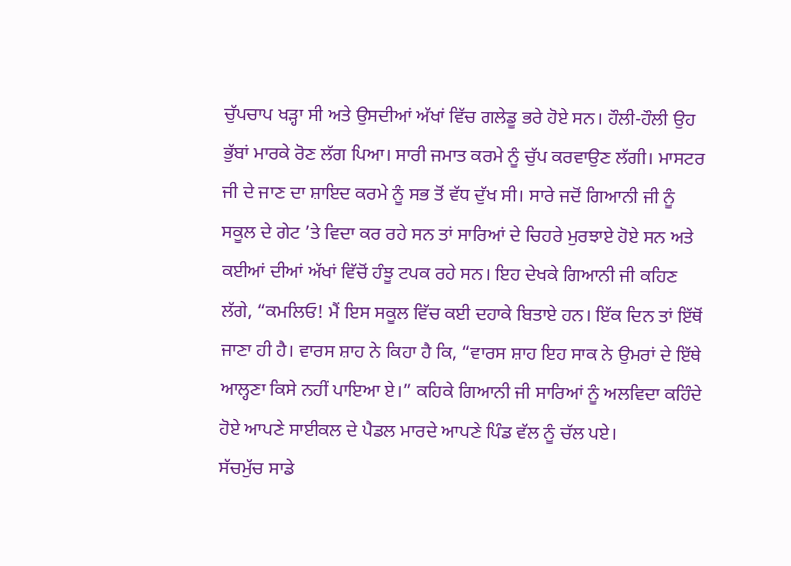ਚੁੱਪਚਾਪ ਖੜ੍ਹਾ ਸੀ ਅਤੇ ਉਸਦੀਆਂ ਅੱਖਾਂ ਵਿੱਚ ਗਲੇਡੂ ਭਰੇ ਹੋਏ ਸਨ। ਹੌਲੀ-ਹੌਲੀ ਉਹ ਭੁੱਬਾਂ ਮਾਰਕੇ ਰੋਣ ਲੱਗ ਪਿਆ। ਸਾਰੀ ਜਮਾਤ ਕਰਮੇ ਨੂੰ ਚੁੱਪ ਕਰਵਾਉਣ ਲੱਗੀ। ਮਾਸਟਰ ਜੀ ਦੇ ਜਾਣ ਦਾ ਸ਼ਾਇਦ ਕਰਮੇ ਨੂੰ ਸਭ ਤੋਂ ਵੱਧ ਦੁੱਖ ਸੀ। ਸਾਰੇ ਜਦੋਂ ਗਿਆਨੀ ਜੀ ਨੂੰ ਸਕੂਲ ਦੇ ਗੇਟ ’ਤੇ ਵਿਦਾ ਕਰ ਰਹੇ ਸਨ ਤਾਂ ਸਾਰਿਆਂ ਦੇ ਚਿਹਰੇ ਮੁਰਝਾਏ ਹੋਏ ਸਨ ਅਤੇ ਕਈਆਂ ਦੀਆਂ ਅੱਖਾਂ ਵਿੱਚੋਂ ਹੰਝੂ ਟਪਕ ਰਹੇ ਸਨ। ਇਹ ਦੇਖਕੇ ਗਿਆਨੀ ਜੀ ਕਹਿਣ ਲੱਗੇ, “ਕਮਲਿਓ! ਮੈਂ ਇਸ ਸਕੂਲ ਵਿੱਚ ਕਈ ਦਹਾਕੇ ਬਿਤਾਏ ਹਨ। ਇੱਕ ਦਿਨ ਤਾਂ ਇੱਥੋਂ ਜਾਣਾ ਹੀ ਹੈ। ਵਾਰਸ ਸ਼ਾਹ ਨੇ ਕਿਹਾ ਹੈ ਕਿ, “ਵਾਰਸ ਸ਼ਾਹ ਇਹ ਸਾਕ ਨੇ ਉਮਰਾਂ ਦੇ ਇੱਥੇ ਆਲ੍ਹਣਾ ਕਿਸੇ ਨਹੀਂ ਪਾਇਆ ਏ।” ਕਹਿਕੇ ਗਿਆਨੀ ਜੀ ਸਾਰਿਆਂ ਨੂੰ ਅਲਵਿਦਾ ਕਹਿੰਦੇ ਹੋਏ ਆਪਣੇ ਸਾਈਕਲ ਦੇ ਪੈਡਲ ਮਾਰਦੇ ਆਪਣੇ ਪਿੰਡ ਵੱਲ ਨੂੰ ਚੱਲ ਪਏ।
ਸੱਚਮੁੱਚ ਸਾਡੇ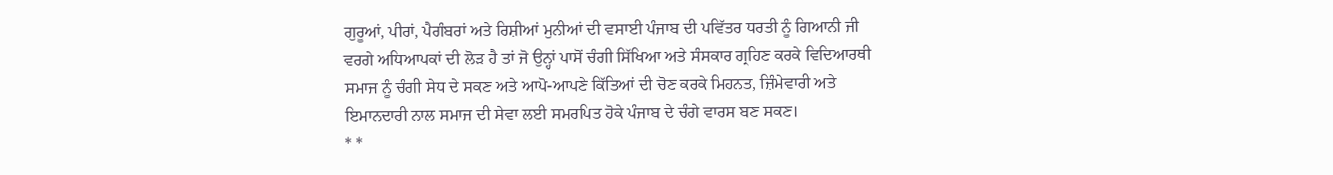ਗੁਰੂਆਂ, ਪੀਰਾਂ, ਪੈਗੰਬਰਾਂ ਅਤੇ ਰਿਸ਼ੀਆਂ ਮੁਨੀਆਂ ਦੀ ਵਸਾਈ ਪੰਜਾਬ ਦੀ ਪਵਿੱਤਰ ਧਰਤੀ ਨੂੰ ਗਿਆਨੀ ਜੀ ਵਰਗੇ ਅਧਿਆਪਕਾਂ ਦੀ ਲੋੜ ਹੈ ਤਾਂ ਜੋ ਉਨ੍ਹਾਂ ਪਾਸੋਂ ਚੰਗੀ ਸਿੱਖਿਆ ਅਤੇ ਸੰਸਕਾਰ ਗ੍ਰਹਿਣ ਕਰਕੇ ਵਿਦਿਆਰਥੀ ਸਮਾਜ ਨੂੰ ਚੰਗੀ ਸੇਧ ਦੇ ਸਕਣ ਅਤੇ ਆਪੋ-ਆਪਣੇ ਕਿੱਤਿਆਂ ਦੀ ਚੋਣ ਕਰਕੇ ਮਿਹਨਤ, ਜ਼ਿੰਮੇਵਾਰੀ ਅਤੇ ਇਮਾਨਦਾਰੀ ਨਾਲ ਸਮਾਜ ਦੀ ਸੇਵਾ ਲਈ ਸਮਰਪਿਤ ਹੋਕੇ ਪੰਜਾਬ ਦੇ ਚੰਗੇ ਵਾਰਸ ਬਣ ਸਕਣ।
* *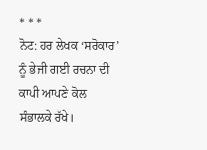* * *
ਨੋਟ: ਹਰ ਲੇਖਕ ‘ਸਰੋਕਾਰ’ ਨੂੰ ਭੇਜੀ ਗਈ ਰਚਨਾ ਦੀ ਕਾਪੀ ਆਪਣੇ ਕੋਲ ਸੰਭਾਲਕੇ ਰੱਖੇ।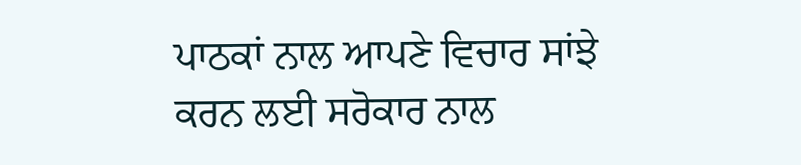ਪਾਠਕਾਂ ਨਾਲ ਆਪਣੇ ਵਿਚਾਰ ਸਾਂਝੇ ਕਰਨ ਲਈ ਸਰੋਕਾਰ ਨਾਲ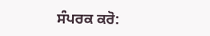ਸੰਪਰਕ ਕਰੋ: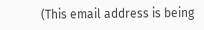(This email address is being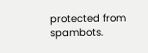protected from spambots.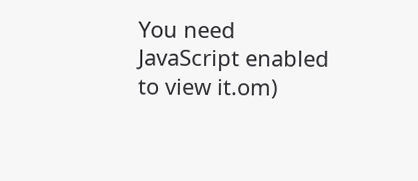You need JavaScript enabled to view it.om)